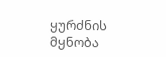ყურძნის მყნობა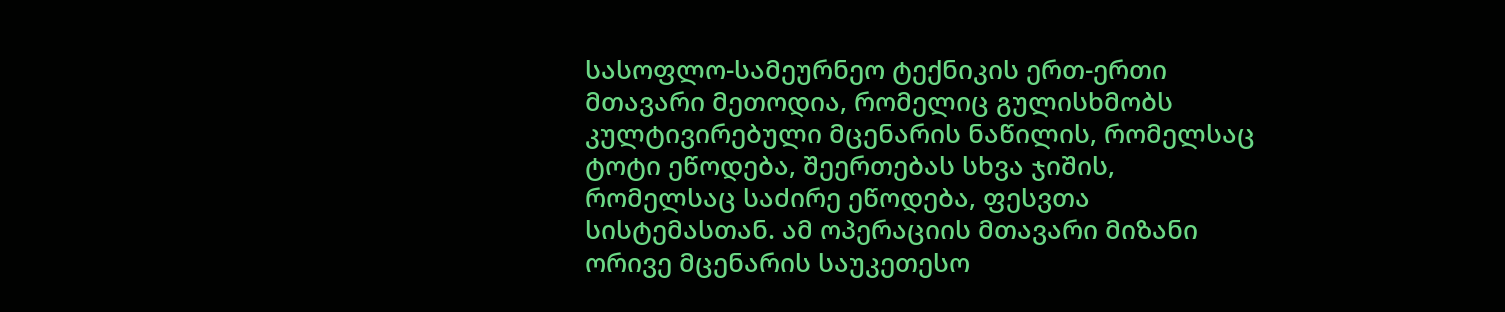სასოფლო-სამეურნეო ტექნიკის ერთ-ერთი მთავარი მეთოდია, რომელიც გულისხმობს კულტივირებული მცენარის ნაწილის, რომელსაც ტოტი ეწოდება, შეერთებას სხვა ჯიშის, რომელსაც საძირე ეწოდება, ფესვთა სისტემასთან. ამ ოპერაციის მთავარი მიზანი ორივე მცენარის საუკეთესო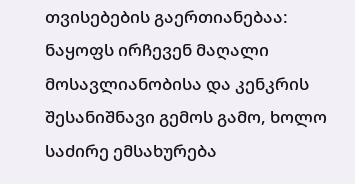თვისებების გაერთიანებაა: ნაყოფს ირჩევენ მაღალი მოსავლიანობისა და კენკრის შესანიშნავი გემოს გამო, ხოლო საძირე ემსახურება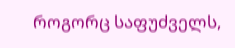როგორც საფუძველს,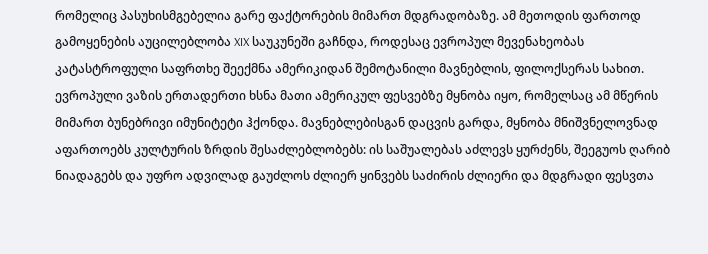რომელიც პასუხისმგებელია გარე ფაქტორების მიმართ მდგრადობაზე. ამ მეთოდის ფართოდ გამოყენების აუცილებლობა XIX საუკუნეში გაჩნდა, როდესაც ევროპულ მევენახეობას კატასტროფული საფრთხე შეექმნა ამერიკიდან შემოტანილი მავნებლის, ფილოქსერას სახით. ევროპული ვაზის ერთადერთი ხსნა მათი ამერიკულ ფესვებზე მყნობა იყო, რომელსაც ამ მწერის მიმართ ბუნებრივი იმუნიტეტი ჰქონდა. მავნებლებისგან დაცვის გარდა, მყნობა მნიშვნელოვნად აფართოებს კულტურის ზრდის შესაძლებლობებს: ის საშუალებას აძლევს ყურძენს, შეეგუოს ღარიბ ნიადაგებს და უფრო ადვილად გაუძლოს ძლიერ ყინვებს საძირის ძლიერი და მდგრადი ფესვთა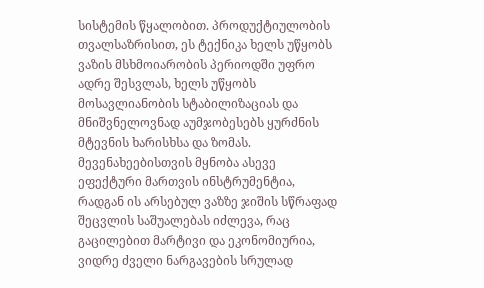სისტემის წყალობით. პროდუქტიულობის თვალსაზრისით, ეს ტექნიკა ხელს უწყობს ვაზის მსხმოიარობის პერიოდში უფრო ადრე შესვლას, ხელს უწყობს მოსავლიანობის სტაბილიზაციას და მნიშვნელოვნად აუმჯობესებს ყურძნის მტევნის ხარისხსა და ზომას. მევენახეებისთვის მყნობა ასევე ეფექტური მართვის ინსტრუმენტია, რადგან ის არსებულ ვაზზე ჯიშის სწრაფად შეცვლის საშუალებას იძლევა, რაც გაცილებით მარტივი და ეკონომიურია, ვიდრე ძველი ნარგავების სრულად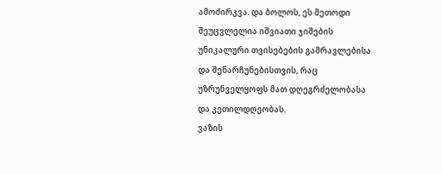ამოძირკვა. და ბოლოს, ეს მეთოდი შეუცვლელია იშვიათი ჯიშების უნიკალური თვისებების გამრავლებისა და შენარჩუნებისთვის, რაც უზრუნველყოფს მათ დღეგრძელობასა და კეთილდღეობას.
ვაზის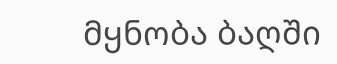მყნობა ბაღში